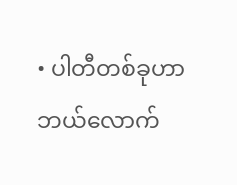• ပါတီတစ်ခုဟာ ဘယ်လောက်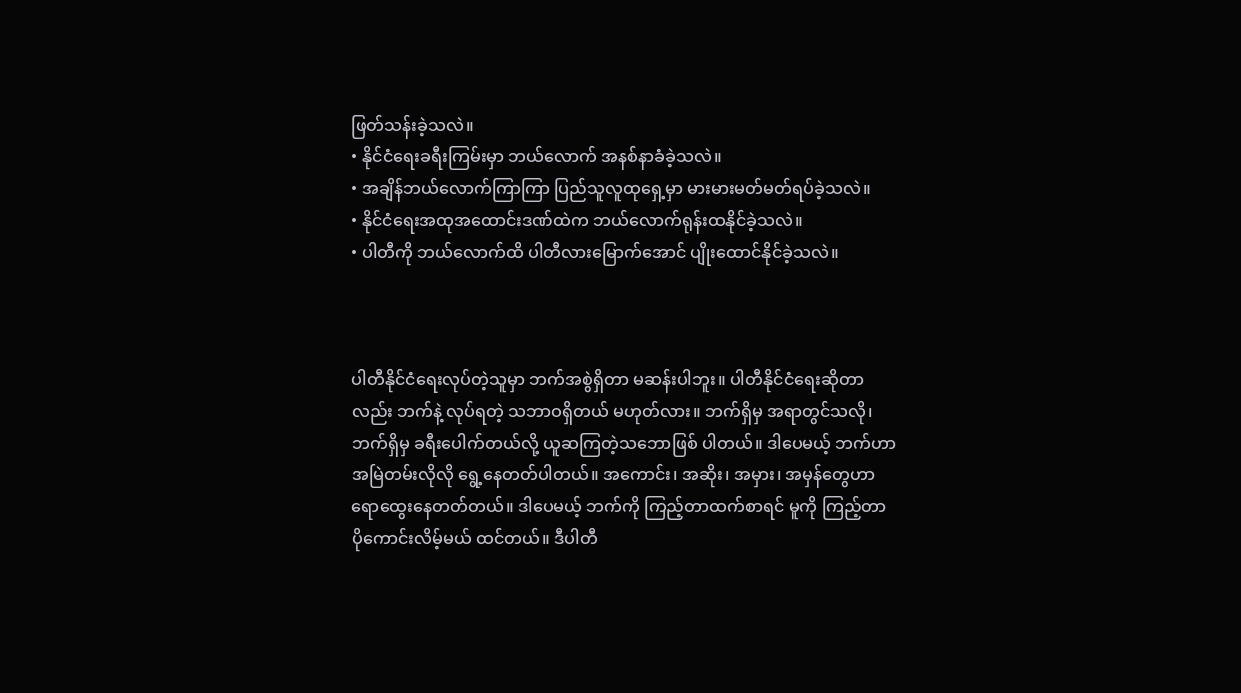ဖြတ်သန်းခဲ့သလဲ။
• နိုင်ငံရေးခရီးကြမ်းမှာ ဘယ်လောက် အနစ်နာခံခဲ့သလဲ။
• အချိန်ဘယ်လောက်ကြာကြာ ပြည်သူလူထုရှေ့မှာ မားမားမတ်မတ်ရပ်ခဲ့သလဲ။
• နိုင်ငံရေးအထုအထောင်းဒဏ်ထဲက ဘယ်လောက်ရုန်းထနိုင်ခဲ့သလဲ။
• ပါတီကို ဘယ်လောက်ထိ ပါတီလားမြောက်အောင် ပျိုးထောင်နိုင်ခဲ့သလဲ။



ပါတီနိုင်ငံရေးလုပ်တဲ့သူမှာ ဘက်အစွဲရှိတာ မဆန်းပါဘူး။ ပါတီနိုင်ငံရေးဆိုတာလည်း ဘက်နဲ့ လုပ်ရတဲ့ သဘာဝရှိတယ် မဟုတ်လား။ ဘက်ရှိမှ အရာတွင်သလို၊ ဘက်ရှိမှ ခရီးပေါက်တယ်လို့ ယူဆကြတဲ့သဘောဖြစ် ပါတယ်။ ဒါပေမယ့် ဘက်ဟာ အမြဲတမ်းလိုလို ရွေ့နေတတ်ပါတယ်။ အကောင်း၊ အဆိုး၊ အမှား၊ အမှန်တွေဟာ ရောထွေးနေတတ်တယ်။ ဒါပေမယ့် ဘက်ကို ကြည့်တာထက်စာရင် မူကို ကြည့်တာ ပိုကောင်းလိမ့်မယ် ထင်တယ်။ ဒီပါတီ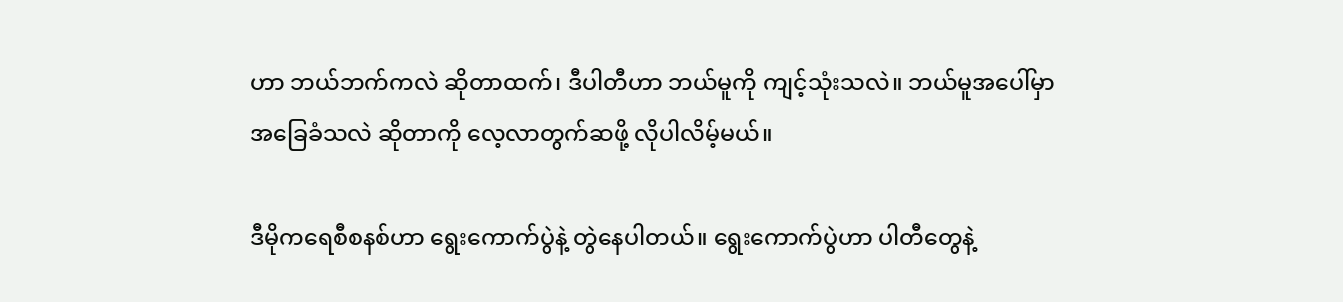ဟာ ဘယ်ဘက်ကလဲ ဆိုတာထက်၊ ဒီပါတီဟာ ဘယ်မူကို ကျင့်သုံးသလဲ။ ဘယ်မူအပေါ်မှာ အခြေခံသလဲ ဆိုတာကို လေ့လာတွက်ဆဖို့ လိုပါလိမ့်မယ်။

ဒီမိုကရေစီစနစ်ဟာ ရွေးကောက်ပွဲနဲ့ တွဲနေပါတယ်။ ရွေးကောက်ပွဲဟာ ပါတီတွေနဲ့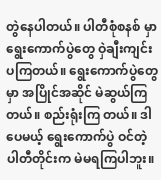တွဲနေပါတယ်။ ပါတီစုံစနစ် မှာ ရွေးကောက်ပွဲတွေ ဝှဲချီးကျင်းပကြတယ်။ ရွေးကောက်ပွဲတွေမှာ အပြိုင်အဆိုင် မဲဆွယ်ကြတယ်။ စည်းရုံးကြ တယ်။ ဒါပေမယ့် ရွေးကောက်ပွဲ ဝင်တဲ့ ပါတီတိုင်းက မဲမရကြပါဘူး။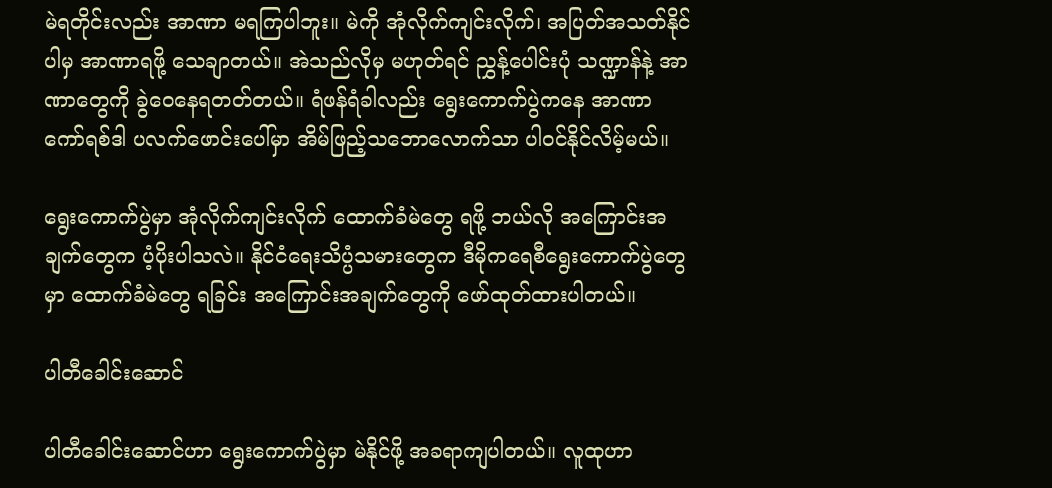မဲရတိုင်းလည်း အာဏာ မရကြပါဘူး။ မဲကို အုံလိုက်ကျင်းလိုက်၊ အပြတ်အသတ်နိုင်ပါမှ အာဏာရဖို့ သေချာတယ်။ အဲသည်လိုမှ မဟုတ်ရင် ညွှန့်ပေါင်းပုံ သဏ္ဍာန်နဲ့ အာဏာတွေကို ခွဲဝေနေရတတ်တယ်။ ရံဖန်ရံခါလည်း ရွေးကောက်ပွဲကနေ အာဏာ ကော်ရစ်ဒါ ပလက်ဖောင်းပေါ်မှာ အိမ်ဖြည့်သဘောလောက်သာ ပါဝင်နိုင်လိမ့်မယ်။

ရွေးကောက်ပွဲမှာ အုံလိုက်ကျင်းလိုက် ထောက်ခံမဲတွေ ရဖို့ ဘယ်လို အကြောင်းအချက်တွေက ပံ့ပိုးပါသလဲ။ နိုင်ငံရေးသိပ္ပံသမားတွေက ဒီမိုကရေစီရွေးကောက်ပွဲတွေမှာ ထောက်ခံမဲတွေ ရခြင်း အကြောင်းအချက်တွေကို ဖော်ထုတ်ထားပါတယ်။

ပါတီခေါင်းဆောင်

ပါတီခေါင်းဆောင်ဟာ ရွေးကောက်ပွဲမှာ မဲနိုင်ဖို့ အခရာကျပါတယ်။ လူထုဟာ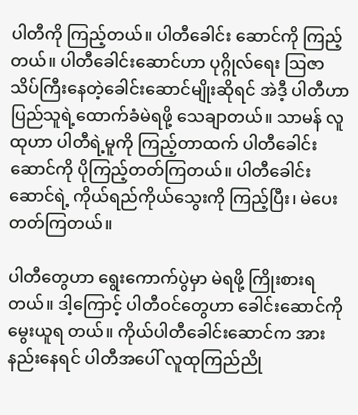ပါတီကို ကြည့်တယ်။ ပါတီခေါင်း ဆောင်ကို ကြည့်တယ်။ ပါတီခေါင်းဆောင်ဟာ ပုဂ္ဂိုလ်ရေး ဩဇာ သိပ်ကြီးနေတဲ့ခေါင်းဆောင်မျိုးဆိုရင် အဲဒီ့ ပါတီဟာ ပြည်သူရဲ့ထောက်ခံမဲရဖို့ သေချာတယ်။ သာမန် လူထုဟာ ပါတီရဲ့မူကို ကြည့်တာထက် ပါတီခေါင်းဆောင်ကို ပိုကြည့်တတ်ကြတယ်။ ပါတီခေါင်းဆောင်ရဲ့ ကိုယ်ရည်ကိုယ်သွေးကို ကြည့်ပြီး၊ မဲပေး တတ်ကြတယ်။

ပါတီတွေဟာ ရွေးကောက်ပွဲမှာ မဲရဖို့ ကြိုးစားရတယ်။ ဒါ့ကြောင့် ပါတီဝင်တွေဟာ ခေါင်းဆောင်ကို မွေးယူရ တယ်။ ကိုယ်ပါတီခေါင်းဆောင်က အားနည်းနေရင် ပါတီအပေါ် လူထုကြည်ညို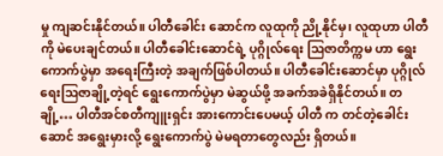မှု ကျဆင်းနိုင်တယ်။ ပါတီခေါင်း ဆောင်က လူထုကို ညို့နိုင်မှ၊ လူထုဟာ ပါတီကို မဲပေးချင်တယ်။ ပါတီခေါင်းဆောင်ရဲ့ ပုဂ္ဂိုလ်ရေး ဩဇာတိက္ကမ ဟာ ရွေးကောက်ပွဲမှာ အရေးကြီးတဲ့ အချက်ဖြစ်ပါတယ်။ ပါတီခေါင်းဆောင်မှာ ပုဂ္ဂိုလ်ရေးဩဇာချို့တဲ့ရင် ရွေးကောက်ပွဲမှာ မဲဆွယ်ဖို့ အခက်အခဲရှိနိုင်တယ်။ တချို့… ပါတီအင်စတီကျူးရှင်း အားကောင်းပေမယ့် ပါတီ က တင်တဲ့ခေါင်းဆောင် အရွေးမှားလို့ ရွေးကောက်ပွဲ မဲမရတာတွေလည်း ရှိတယ်။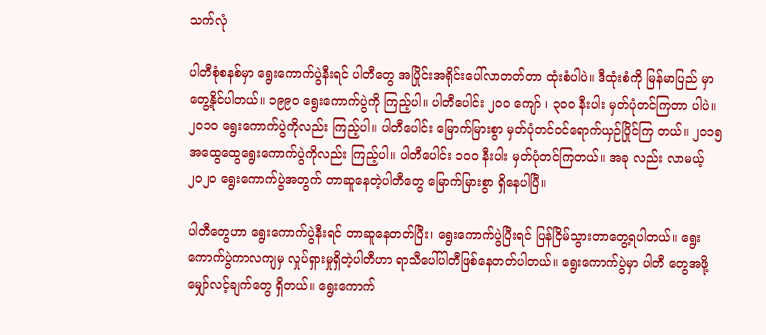သက်လုံ

ပါတီစုံစနစ်မှာ ရွေးကောက်ပွဲနီးရင် ပါတီတွေ အပြိုင်းအရိုင်းပေါ်လာတတ်တာ ထုံးစံပါပဲ။ ဒီထုံးစံကို မြန်မာပြည် မှာ တွေ့နိုင်ပါတယ်။ ၁၉၉၀ ရွေးကောက်ပွဲကို ကြည့်ပါ။ ပါတီပေါင်း ၂၀၀ ကျော် ၊ ၃၀၀ နီးပါး မှတ်ပုံတင်ကြတာ ပါပဲ။ ၂၀၁၀ ရွေးကောက်ပွဲကိုလည်း ကြည့်ပါ။ ပါတီပေါင်း မြောက်မြားစွာ မှတ်ပုံတင်ဝင်ရောက်ယှဉ်ပြိုင်ကြ တယ်။ ၂၀၁၅ အထွေထွေရွေးကောက်ပွဲကိုလည်း ကြည့်ပါ။ ပါတီပေါင်း ၁၀၀ နီးပါး မှတ်ပုံတင်ကြတယ်။ အခု လည်း လာမယ့် ၂၀၂၀ ရွေးကောက်ပွဲအတွက် တာဆူနေတဲ့ပါတီတွေ မြောက်မြားစွာ ရှိနေပါပြီ။

ပါတီတွေဟာ ရွေးကောက်ပွဲနီးရင် တာဆူနေတတ်ပြီး၊ ရွေးကောက်ပွဲပြီးရင် ပြန်ငြိမ်သွားတာတွေ့ရပါတယ်။ ရွေးကောက်ပွဲကာလကျမှ လှုပ်ရှားမှုရှိတဲ့ပါတီဟာ ရာသီပေါ်ပါတီဖြစ်နေတတ်ပါတယ်။ ရွေးကောက်ပွဲမှာ ပါတီ တွေအဖို့ မျှော်လင့်ချက်တွေ ရှိတယ်။ ရွေးကောက်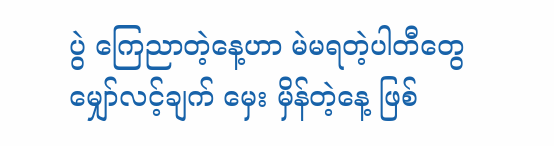ပွဲ ကြေညာတဲ့နေ့ဟာ မဲမရတဲ့ပါတီတွေ မျှော်လင့်ချက် မှေး မှိန်တဲ့နေ့ ဖြစ်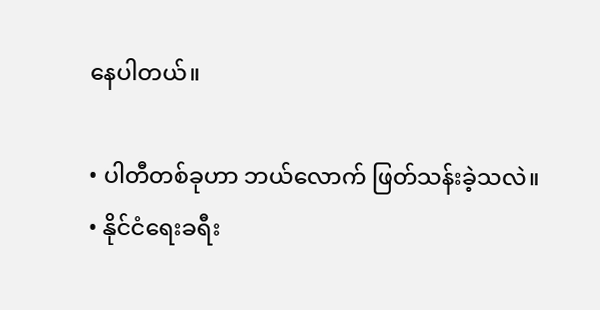နေပါတယ်။

• ပါတီတစ်ခုဟာ ဘယ်လောက် ဖြတ်သန်းခဲ့သလဲ။
• နိုင်ငံရေးခရီး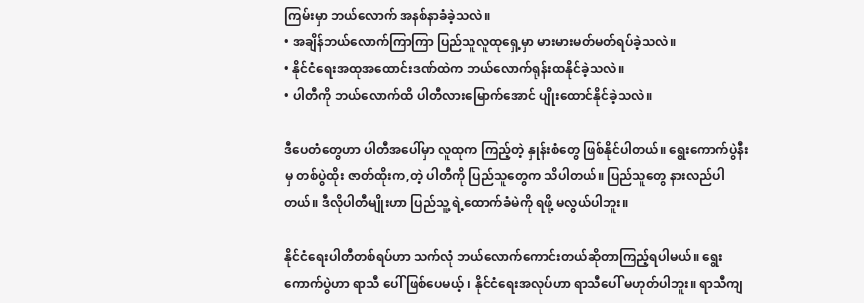ကြမ်းမှာ ဘယ်လောက် အနစ်နာခံခဲ့သလဲ။
• အချိန်ဘယ်လောက်ကြာကြာ ပြည်သူလူထုရှေ့မှာ မားမားမတ်မတ်ရပ်ခဲ့သလဲ။
• နိုင်ငံရေးအထုအထောင်းဒဏ်ထဲက ဘယ်လောက်ရုန်းထနိုင်ခဲ့သလဲ။
• ပါတီကို ဘယ်လောက်ထိ ပါတီလားမြောက်အောင် ပျိုးထောင်နိုင်ခဲ့သလဲ။

ဒီပေတံတွေဟာ ပါတီအပေါ်မှာ လူထုက ကြည့်တဲ့ နှုန်းစံတွေ ဖြစ်နိုင်ပါတယ်။ ရွေးကောက်ပွဲနီးမှ တစ်ပွဲထိုး ဇာတ်ထိုးက,တဲ့ ပါတီကို ပြည်သူတွေက သိပါတယ်။ ပြည်သူတွေ နားလည်ပါတယ်။ ဒီလိုပါတီမျိုးဟာ ပြည်သူ့ ရဲ့ထောက်ခံမဲကို ရဖို့ မလွယ်ပါဘူး။

နိုင်ငံရေးပါတီတစ်ရပ်ဟာ သက်လုံ ဘယ်လောက်ကောင်းတယ်ဆိုတာကြည့်ရပါမယ်။ ရွေးကောက်ပွဲဟာ ရာသီ ပေါ် ဖြစ်ပေမယ့် ၊ နိုင်ငံရေးအလုပ်ဟာ ရာသီပေါ် မဟုတ်ပါဘူး။ ရာသီကျ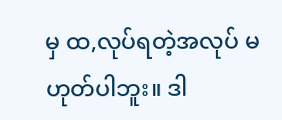မှ ထ,လုပ်ရတဲ့အလုပ် မဟုတ်ပါဘူး။ ဒါ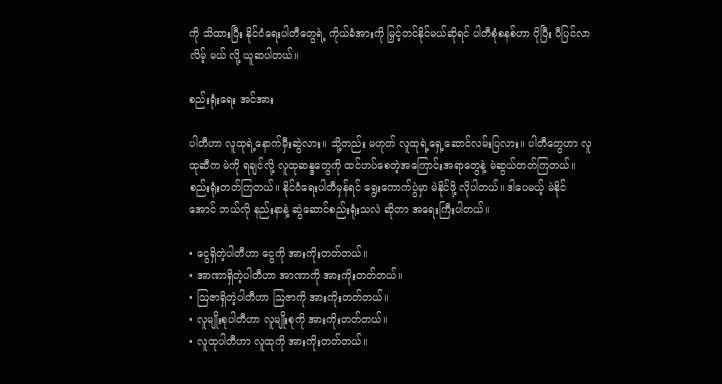ကို သိထားပြီး နိုင်ငံရေးပါတီတွေရဲ့ ကိုယ်ခံအားကို မြှင့်တင်နိုင်မယ်ဆိုရင် ပါတီစုံစနစ်ဟာ ပိုပြီး ပီပြင်လာလိမ့် မယ် လို့ ယူဆပါတယ်။

စည်းရုံးရေး အင်အား

ပါတီဟာ လူထုရဲ့နောက်မှီးဆွဲလား။ သို့တည်း မဟုတ် လူထုရဲ့ရှေ့ဆောင်လမ်းပြလား။ ပါတီတွေဟာ လူထုဆီက မဲကို ရချင်လို့ လူထုဆန္ဒတွေကို ထင်ဟပ်စေတဲ့အကြောင်းအရာတွေနဲ့ မဲဆွယ်တတ်ကြတယ်။ စည်းရုံးတတ်ကြတယ်။ နိုင်ငံရေးပါတီမှန်ရင် ရွေးကောက်ပွဲမှာ မဲနိုင်ဖို့ လိုပါတယ်။ ဒါပေမယ့် မဲနိုင်အောင် ဘယ်လို နည်းနာနဲ့ ဆွဲဆောင်စည်းရုံးသလဲ ဆိုတာ အရေးကြီးပါတယ်။

• ငွေရှိတဲ့ပါတီဟာ ငွေကို အားကိုးတတ်တယ်။
• အာဏာရှိတဲ့ပါတီဟာ အာဏာကို အားကိုးတတ်တယ်။
• ဩဇာရှိတဲ့ပါတီဟာ ဩဇာကို အားကိုးတတ်တယ်။
• လူမျိုးစုပါတီဟာ လူမျိုးစုကို အားကိုးတတ်တယ်။
• လူထုပါတီဟာ လူထုကို အားကိုးတတ်တယ်။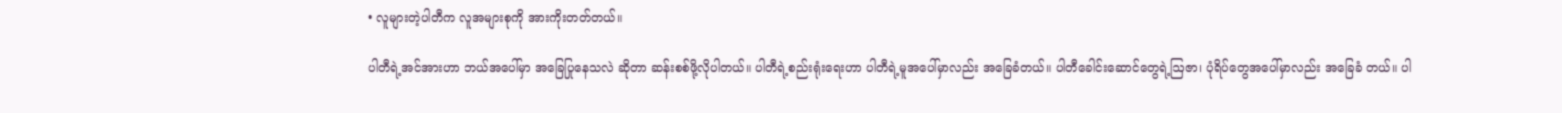• လူများတဲ့ပါတီက လူအများစုကို အားကိုးတတ်တယ်။

ပါတီရဲ့အင်အားဟာ ဘယ်အပေါ်မှာ အခြေပြုနေသလဲ ဆိုတာ ဆန်းစစ်ဖို့လိုပါတယ်။ ပါတီရဲ့စည်းရုံးရေးဟာ ပါတီရဲ့မူအပေါ်မှာလည်း အခြေခံတယ်။ ပါတီခေါင်းဆောင်တွေရဲ့ဩဇာ၊ ပုံရိပ်တွေအပေါ်မှာလည်း အခြေခံ တယ်။ ပါ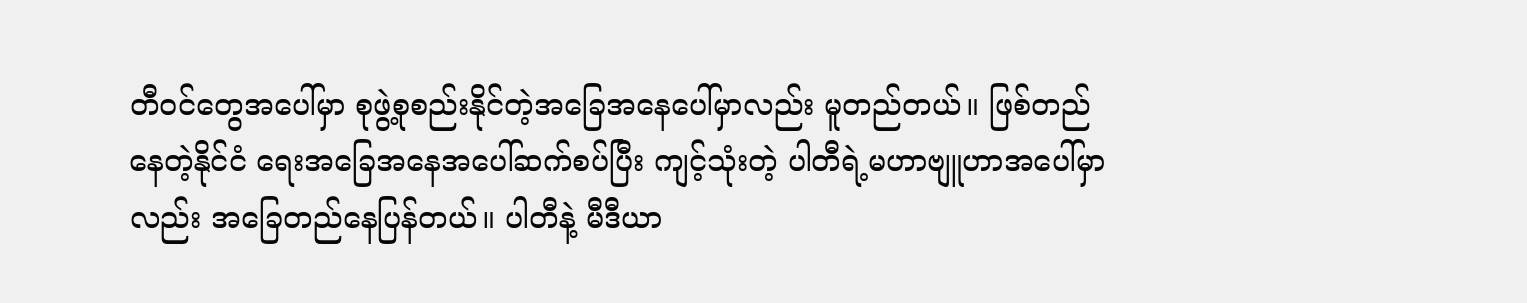တီဝင်တွေအပေါ်မှာ စုဖွဲ့စုစည်းနိုင်တဲ့အခြေအနေပေါ်မှာလည်း မူတည်တယ်။ ဖြစ်တည်နေတဲ့နိုင်ငံ ရေးအခြေအနေအပေါ်ဆက်စပ်ပြီး ကျင့်သုံးတဲ့ ပါတီရဲ့မဟာဗျူဟာအပေါ်မှာလည်း အခြေတည်နေပြန်တယ်။ ပါတီနဲ့ မီဒီယာ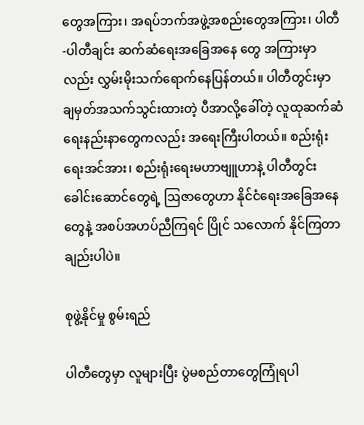တွေအကြား၊ အရပ်ဘက်အဖွဲ့အစည်းတွေအကြား၊ ပါတီ-ပါတီချင်း ဆက်ဆံရေးအခြေအနေ တွေ အကြားမှာလည်း လွှမ်းမိုးသက်ရောက်နေပြန်တယ်။ ပါတီတွင်းမှာ ချမှတ်အသက်သွင်းထားတဲ့ ပီအာလို့ခေါ်တဲ့ လူထုဆက်ဆံရေးနည်းနာတွေကလည်း အရေးကြီးပါတယ်။ စည်းရုံးရေးအင်အား၊ စည်းရုံးရေးမဟာဗျူဟာနဲ့ ပါတီတွင်းခေါင်းဆောင်တွေရဲ့ ဩဇာတွေဟာ နိုင်ငံရေးအခြေအနေတွေနဲ့ အစပ်အဟပ်ညီကြရင် ပြိုင် သလောက် နိုင်ကြတာချည်းပါပဲ။

စုဖွဲ့နိုင်မှု စွမ်းရည်

ပါတီတွေမှာ လူများပြီး ပွဲမစည်တာတွေကြုံရပါ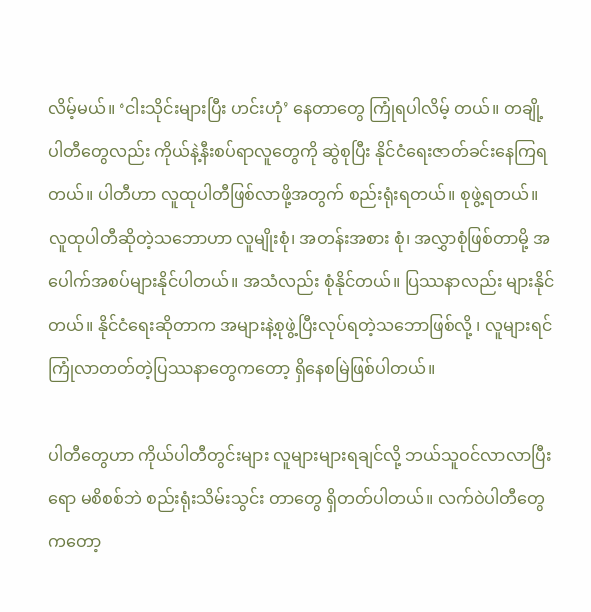လိမ့်မယ်။ ‘ငါးသိုင်းများပြီး ဟင်းဟုံ’ နေတာတွေ ကြုံရပါလိမ့် တယ်။ တချို့ပါတီတွေလည်း ကိုယ်နဲ့နီးစပ်ရာလူတွေကို ဆွဲစုပြီး နိုင်ငံရေးဇာတ်ခင်းနေကြရတယ်။ ပါတီဟာ လူထုပါတီဖြစ်လာဖို့အတွက် စည်းရုံးရတယ်။ စုဖွဲ့ရတယ်။ လူထုပါတီဆိုတဲ့သဘောဟာ လူမျိုးစုံ၊ အတန်းအစား စုံ၊ အလွှာစုံဖြစ်တာမို့ အပေါက်အစပ်များနိုင်ပါတယ်။ အသံလည်း စုံနိုင်တယ်။ ပြဿနာလည်း များနိုင်တယ်။ နိုင်ငံရေးဆိုတာက အများနဲ့စုဖွဲ့ပြီးလုပ်ရတဲ့သဘောဖြစ်လို့ ၊ လူများရင် ကြုံလာတတ်တဲ့ပြဿနာတွေကတော့ ရှိနေစမြဲဖြစ်ပါတယ်။

ပါတီတွေဟာ ကိုယ်ပါတီတွင်းများ လူများများရချင်လို့ ဘယ်သူဝင်လာလာပြီးရော မစိစစ်ဘဲ စည်းရုံးသိမ်းသွင်း တာတွေ ရှိတတ်ပါတယ်။ လက်ဝဲပါတီတွေကတော့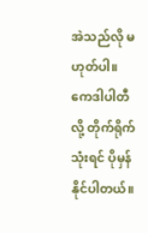အဲသည်လို မဟုတ်ပါ။ ကေဒါပါတီလို့ တိုက်ရိုက်သုံးရင် ပိုမှန်နိုင်ပါတယ်။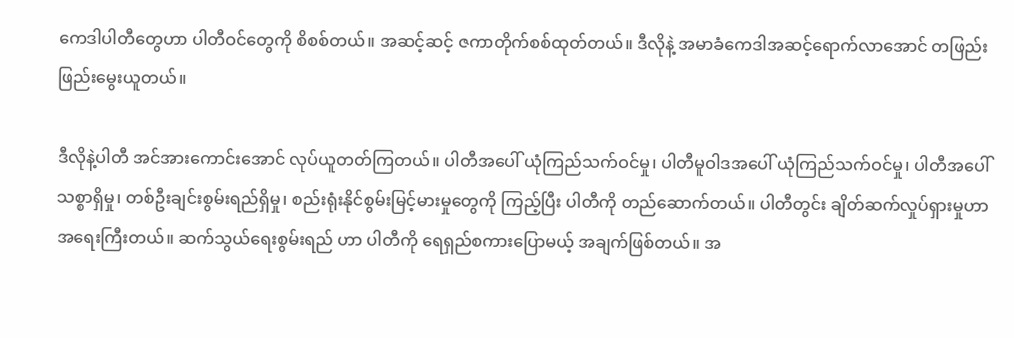ကေဒါပါတီတွေဟာ ပါတီဝင်တွေကို စိစစ်တယ်။ အဆင့်ဆင့် ဇကာတိုက်စစ်ထုတ်တယ်။ ဒီလိုနဲ့ အမာခံကေဒါအဆင့်ရောက်လာအောင် တဖြည်းဖြည်းမွေးယူတယ်။

ဒီလိုနဲ့ပါတီ အင်အားကောင်းအောင် လုပ်ယူတတ်ကြတယ်။ ပါတီအပေါ် ယုံကြည်သက်ဝင်မှု၊ ပါတီမူဝါဒအပေါ် ယုံကြည်သက်ဝင်မှု၊ ပါတီအပေါ် သစ္စာရှိမှု၊ တစ်ဦးချင်းစွမ်းရည်ရှိမှု၊ စည်းရုံးနိုင်စွမ်းမြင့်မားမှုတွေကို ကြည့်ပြီး ပါတီကို တည်ဆောက်တယ်။ ပါတီတွင်း ချိတ်ဆက်လှုပ်ရှားမှုဟာ အရေးကြီးတယ်။ ဆက်သွယ်ရေးစွမ်းရည် ဟာ ပါတီကို ရေရှည်စကားပြောမယ့် အချက်ဖြစ်တယ်။ အ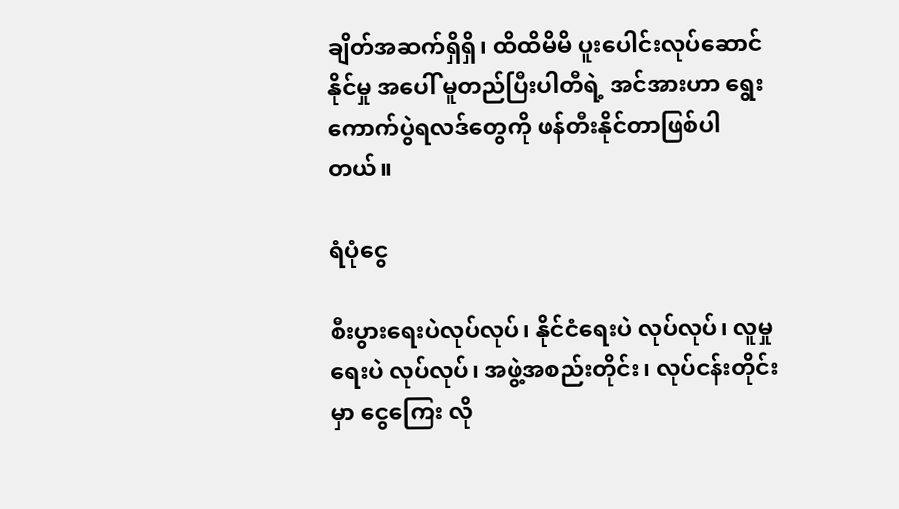ချိတ်အဆက်ရှိရှိ၊ ထိထိမိမိ ပူးပေါင်းလုပ်ဆောင်နိုင်မှု အပေါ် မူတည်ပြီးပါတီရဲ့ အင်အားဟာ ရွေးကောက်ပွဲရလဒ်တွေကို ဖန်တီးနိုင်တာဖြစ်ပါတယ်။

ရံပုံငွေ

စီးပွားရေးပဲလုပ်လုပ်၊ နိုင်ငံရေးပဲ လုပ်လုပ်၊ လူမှုရေးပဲ လုပ်လုပ်၊ အဖွဲ့အစည်းတိုင်း၊ လုပ်ငန်းတိုင်းမှာ ငွေကြေး လို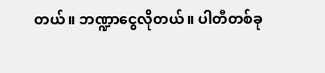တယ်။ ဘဏ္ဍာငွေလိုတယ်။ ပါတီတစ်ခု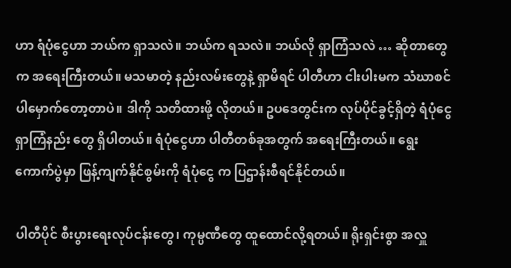ဟာ ရံပုံငွေဟာ ဘယ်က ရှာသလဲ။ ဘယ်က ရသလဲ။ ဘယ်လို ရှာကြံသလဲ … ဆိုတာတွေက အရေးကြီးတယ်။ မသမာတဲ့ နည်းလမ်းတွေနဲ့ ရှာမိရင် ပါတီဟာ ငါးပါးမက သံဃာစင်ပါမှောက်တော့တာပဲ။ ဒါကို သတိထားဖို့ လိုတယ်။ ဥပဒေတွင်းက လုပ်ပိုင်ခွင့်ရှိတဲ့ ရံပုံငွေ ရှာကြံနည်း တွေ ရှိပါတယ်။ ရံပုံငွေဟာ ပါတီတစ်ခုအတွက် အရေးကြီးတယ်။ ရွေးကောက်ပွဲမှာ ဖြန့်ကျက်နိုင်စွမ်းကို ရံပုံငွေ က ပြဌာန်းစီရင်နိုင်တယ်။

ပါတီပိုင် စီးပွားရေးလုပ်ငန်းတွေ၊ ကုမ္ပဏီတွေ ထူထောင်လို့ရတယ်။ ရိုးရှင်းစွာ အလှူ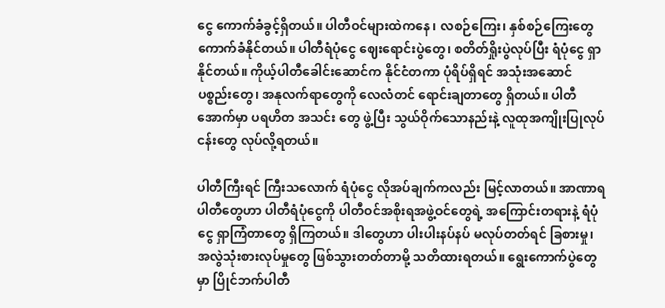ငွေ ကောက်ခံခွင့်ရှိတယ်။ ပါတီဝင်များထဲကနေ ၊ လစဉ်ကြေး၊ နှစ်စဉ်ကြေးတွေ ကောက်ခံနိုင်တယ်။ ပါတီရံပုံငွေ ဈေးရောင်းပွဲတွေ၊ စတိတ်ရှိုးပွဲလုပ်ပြီး ရံပုံငွေ ရှာနိုင်တယ်။ ကိုယ့်ပါတီခေါင်းဆောင်က နိုင်ငံတကာ ပုံရိပ်ရှိရင် အသုံးအဆောင် ပစ္စည်းတွေ၊ အနုလက်ရာတွေကို လေလံတင် ရောင်းချတာတွေ ရှိတယ်။ ပါတီအောက်မှာ ပရဟိတ အသင်း တွေ ဖွဲ့ပြီး သွယ်ဝိုက်သောနည်းနဲ့ လူထုအကျိုးပြုလုပ်ငန်းတွေ လုပ်လို့ရတယ်။

ပါတီကြီးရင် ကြီးသလောက် ရံပုံငွေ လိုအပ်ချက်ကလည်း မြင့်လာတယ်။ အာဏာရပါတီတွေဟာ ပါတီရံပုံငွေကို ပါတီဝင်အစိုးရအဖွဲ့ဝင်တွေရဲ့ အကြောင်းတရားနဲ့ ရံပုံငွေ ရှာကြံတာတွေ ရှိကြတယ်။ ဒါတွေဟာ ပါးပါးနပ်နပ် မလုပ်တတ်ရင် ခြစားမှု၊ အလွဲသုံးစားလုပ်မှုတွေ ဖြစ်သွားတတ်တာမို့ သတိထားရတယ်။ ရွေးကောက်ပွဲတွေမှာ ပြိုင်ဘက်ပါတီ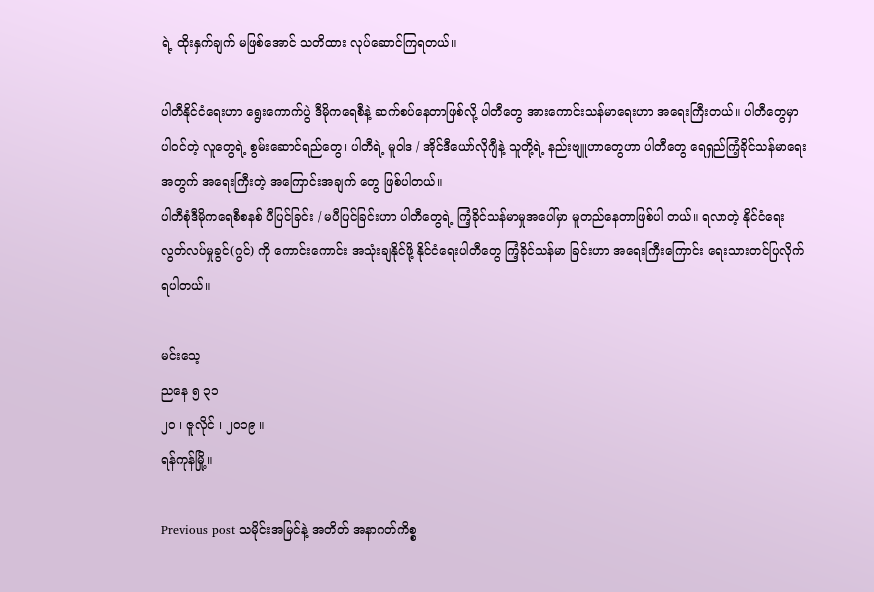ရဲ့ ထိုးနှက်ချက် မဖြစ်အောင် သတိထား လုပ်ဆောင်ကြရတယ်။

ပါတီနိုင်ငံရေးဟာ ရွေးကောက်ပွဲ ဒီမိုကရေစီနဲ့ ဆက်စပ်နေတာဖြစ်လို့ ပါတီတွေ အားကောင်းသန်မာရေးဟာ အရေးကြီးတယ်။ ပါတီတွေမှာ ပါဝင်တဲ့ လူတွေရဲ့ စွမ်းဆောင်ရည်တွေ၊ ပါတီရဲ့ မူဝါဒ / အိုင်ဒီယော်လိုဂျီနဲ့ သူတို့ရဲ့ နည်းဗျူဟာတွေဟာ ပါတီတွေ ရေရှည်ကြံ့ခိုင်သန်မာရေးအတွက် အရေးကြီးတဲ့ အကြောင်းအချက် တွေ ဖြစ်ပါတယ်။
ပါတီစုံဒီမိုကရေစီစနစ် ပီပြင်ခြင်း / မပီပြင်ခြင်းဟာ ပါတီတွေရဲ့ ကြံ့ခိုင်သန်မာမှုအပေါ်မှာ မူတည်နေတာဖြစ်ပါ တယ်။ ရလာတဲ့ နိုင်ငံရေးလွတ်လပ်မှုခွင်(ဂွင်) ကို ကောင်းကောင်း အသုံးချနိုင်ဖို့ နိုင်ငံရေးပါတီတွေ ကြံ့ခိုင်သန်မာ ခြင်းဟာ အရေးကြီးကြောင်း ရေးသားတင်ပြလိုက်ရပါတယ်။

မင်းသေ့
ညနေ ၅ ၃၁
၂၀ ၊ ဇူလိုင် ၊ ၂၀၁၉ ။
ရန်ကုန်မြို့။

Previous post သမိုင်းအမြင်နဲ့ အတိတ် အနာဂတ်ကိစ္စ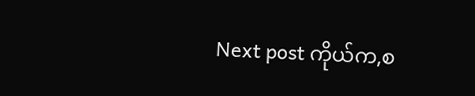Next post ကိုယ်က,စ